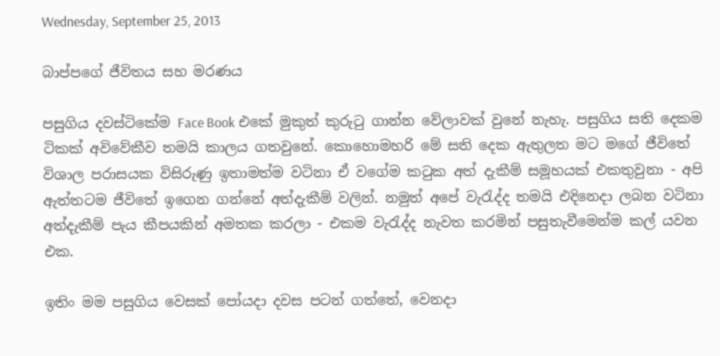Wednesday, September 25, 2013

බාප්පගේ ජීවිතය සහ මරණය

පසුගිය දවස්ටිකේම Face Book එකේ මුකුත් කුරුටු ගාන්න වේලාවක් වුනේ නැහැ. පසුගිය සති දෙකම ටිකක් අවිවේකීව තමයි කාලය ගතවුනේ. කොහොමහරි මේ සති දෙක ඇතුලත මට මගේ ජීවිතේ විශාල පරාසයක විසිරුණු ඉතාමත්ම වටිනා ඒ වගේම කටුක අත් දැකීම් සමූහයක් එකතුවුනා - අපි ඇත්තටම ජීවිතේ ඉගෙන ගන්නේ අත්දැකීම් වලින්. නමුත් අපේ වැරැද්ද තමයි එදිනෙදා ලබන වටිනා අත්දැකීම් පැය කීපයකින් අමතක කරලා - එකම වැරැද්ද නැවත කරමින් පසුතැවීමෙන්ම කල් යවන එක.

ඉතිං මම පසුගිය වෙසක් පෝයදා දවස පටන් ගත්තේ, වෙනදා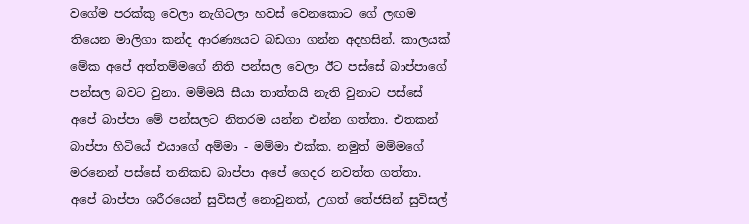වගේම පරක්කු වෙලා නැගිටලා හවස් වෙනකොට ගේ ලඟම තියෙන මාලිගා කන්ද ආරණ්‍යයට බඩගා ගන්න අදහසින්. කාලයක් මේක අපේ අත්තම්මගේ නිති පන්සල වෙලා ඊට පස්සේ බාප්පාගේ පන්සල බවට වුනා. මම්මයි සීයා තාත්තයි නැති වුනාට පස්සේ අපේ බාප්පා මේ පන්සලට නිතරම යන්න එන්න ගත්තා. එතකන් බාප්පා හිටියේ එයාගේ අම්මා - මම්මා එක්ක. නමුත් මම්මගේ මරනෙන් පස්සේ තනිකඩ බාප්පා අපේ ගෙදර නවත්ත ගත්තා. අපේ බාප්පා ශරීරයෙන් සුවිසල් නොවුනත්, උගත් තේජසින් සුවිසල්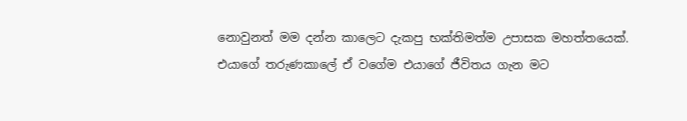නොවුනත් මම දන්න කාලෙට දැකපු භක්තිමත්ම උපාසක මහත්තයෙක්. එයාගේ තරුණකාලේ ඒ වගේම එයාගේ ජීවිතය ගැන මට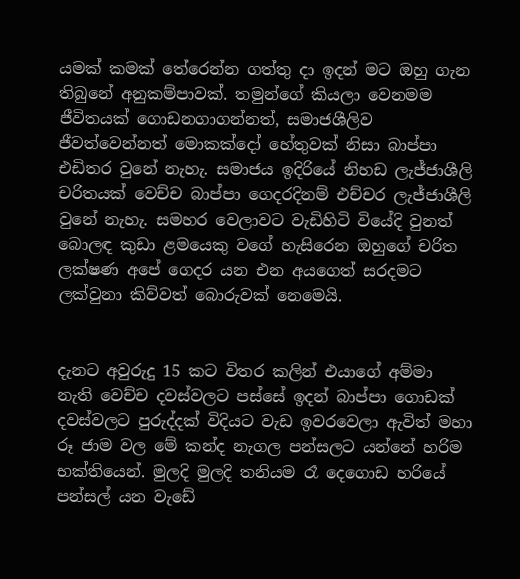යමක් කමක් තේරෙන්න ගත්තු දා ඉදන් මට ඔහු ගැන තිබුනේ අනුකම්පාවක්. තමුන්ගේ කියලා වෙනමම ජීවිතයක් ගොඩනගාගන්නත්, සමාජශීලිව ජීවත්වෙන්නත් මොකක්දෝ හේතුවක් නිසා බාප්පා එඩිතර වුනේ නැහැ. සමාජය ඉදිරියේ නිහඩ ලැජ්ජාශීලි චරිතයක් වෙච්ච බාප්පා ගෙදරදිනම් එච්චර ලැජ්ජාශීලි වුනේ නැහැ. සමහර වෙලාවට වැඩිහිටි වියේදි වුනත් බොලඳ කුඩා ළමයෙකු වගේ හැසිරෙන ඔහුගේ චරිත ලක්ෂණ අපේ ගෙදර යන එන අයගෙත් සරදමට ලක්වුනා කිව්වත් බොරුවක් නෙමෙයි.


දැනට අවුරුදු 15 කට විතර කලින් එයාගේ අම්මා නැති වෙච්ච දවස්වලට පස්සේ ඉදන් බාප්පා ගොඩක් දවස්වලට පුරුද්දක් විදියට වැඩ ඉවරවෙලා ඇවිත් මහා රූ ජාම වල මේ කන්ද නැගල පන්සලට යන්නේ හරිම භක්තියෙන්. මුලදි මුලදි තනියම රෑ දෙගොඩ හරියේ පන්සල් යන වැඩේ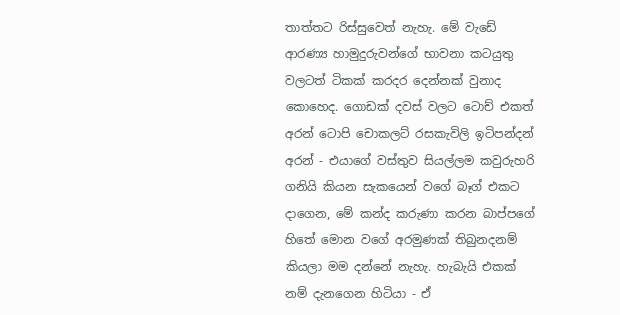තාත්තට රිස්සුවෙත් නැහැ. මේ වැඩේ ආරණ්‍ය හාමුදුරුවන්ගේ භාවනා කටයුතු වලටත් ටිකක් කරදර දෙන්නක් වුනාද කොහෙද. ගොඩක් දවස් වලට ටොච් එකත් අරන් ටොපි චොකලට් රසකැවිලි ඉටිපන්දන් අරන් - එයාගේ වස්තුව සියල්ලම කවුරුහරි ගනියි කියන සැකයෙන් වගේ බෑග් එකට දාගෙන, මේ කන්ද කරුණා කරන බාප්පගේ හිතේ මොන වගේ අරමුණක් තිබුනදනම් කියලා මම දන්නේ නැහැ. හැබැයි එකක් නම් දැනගෙන හිටියා - ඒ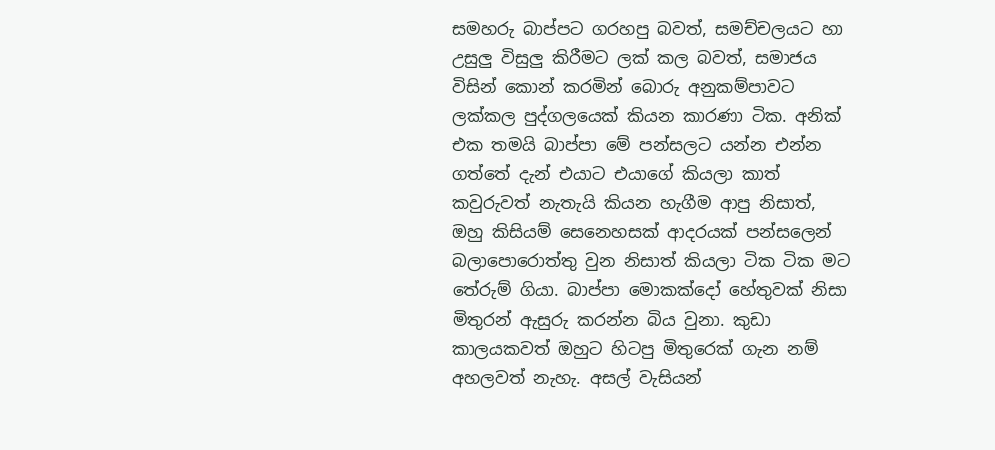සමහරු බාප්පට ගරහපු බවත්, සමච්චලයට හා උසුලු විසුලු කිරීමට ලක් කල බවත්, සමාජය විසින් කොන් කරමින් බොරු අනුකම්පාවට ලක්කල පුද්ගලයෙක් කියන කාරණා ටික. අනික් එක තමයි බාප්පා මේ පන්සලට යන්න එන්න ගත්තේ දැන් එයාට එයාගේ කියලා කාත් කවුරුවත් නැතැයි කියන හැගීම ආපු නිසාත්, ඔහු කිසියම් සෙනෙහසක් ආදරයක් පන්සලෙන් බලාපොරොත්තු වුන නිසාත් කියලා ටික ටික මට තේරුම් ගියා. බාප්පා මොකක්දෝ හේතුවක් නිසා මිතුරන් ඇසුරු කරන්න බිය වුනා. කුඩා කාලයකවත් ඔහුට හිටපු මිතුරෙක් ගැන නම් අහලවත් නැහැ. අසල් වැසියන්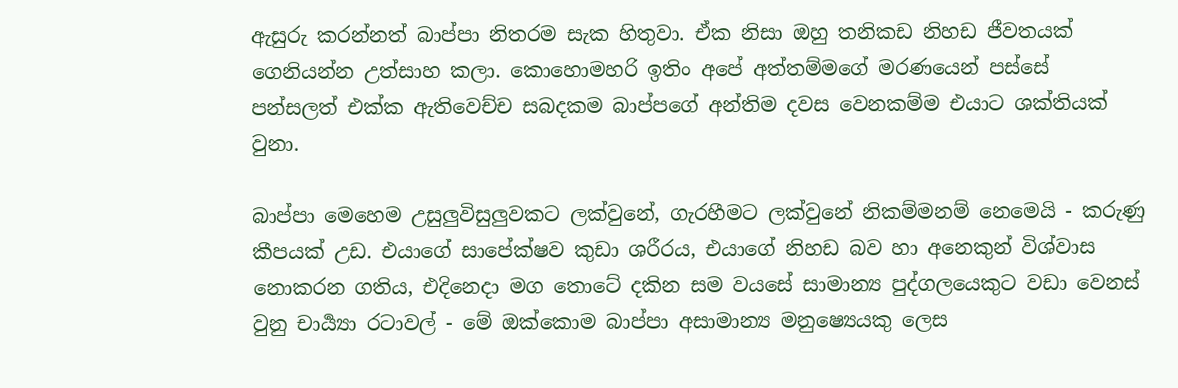ඇසුරු කරන්නත් බාප්පා නිතරම සැක හිතුවා. ඒක නිසා ඔහු තනිකඩ නිහඩ ජීවතයක් ගෙනියන්න උත්සාහ කලා. කොහොමහරි ඉතිං අපේ අත්තම්මගේ මරණයෙන් පස්සේ පන්සලත් එක්ක ඇතිවෙච්ච සබදකම බාප්පගේ අන්තිම දවස වෙනකම්ම එයාට ශක්තියක් වුනා.

බාප්පා මෙහෙම උසුලුවිසුලුවකට ලක්වුනේ, ගැරහීමට ලක්වුනේ නිකම්මනම් නෙමෙයි - කරුණු කීපයක් උඩ. එයාගේ සාපේක්ෂව කුඩා ශරීරය, එයාගේ නිහඩ බව හා අනෙකුන් විශ්වාස නොකරන ගතිය, එදිනෙදා මග තොටේ දකින සම වයසේ සාමාන්‍ය පුද්ගලයෙකුට වඩා වෙනස් වුනු චාර්‍ය්‍යා රටාවල් - මේ ඔක්කොම බාප්පා අසාමාන්‍ය මනුෂ්‍යෙයකු ලෙස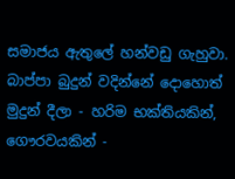සමාජය ඇතුලේ හන්වඩු ගැහුවා. බාප්පා බුදුන් වදින්නේ දොහොත් මුදුන් දීලා - හරිම භක්තියකින්, ගෞරවයකින් -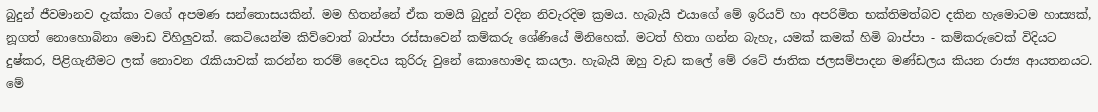බුදුන් ජීවමානව දැක්කා වගේ අපමණ සන්තොසයකින්. මම හිතන්නේ ඒක තමයි බුදුන් වදින නිවැරදිම ක්‍රමය. හැබැයි එයාගේ මේ ඉරියව් හා අපරිමිත භක්තිමත්බව දකින හැමොටම හාස්‍යක්, නූගත් නොහොබිනා මොඩ විහිලුවක්. කෙටියෙන්ම කිව්වොත් බාප්පා රස්සාවෙන් කම්කරු ශේණියේ මිනිහෙක්. මටත් හිතා ගන්න බැහැ, යමක් කමක් හිමි බාප්පා - කම්කරුවෙක් විදියට දුෂ්කර, පිළිගැනීමට ලක් නොවන රැකියාවක් කරන්න තරම් දෛවය කුරිරු වුනේ කොහොමද කයලා. හැබැයි ඔහු වැඩ කලේ මේ රටේ ජාතික ජලසම්පාදන මණ්ඩලය කියන රාජ්‍ය ආයතනයට. මේ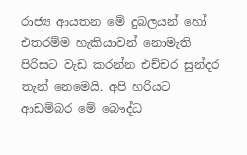රාජ්‍ය ආයතන මේ දුබලයන් හෝ එතරම්ම හැකියාවන් නොමැති පිරිසට වැඩ කරන්න එච්චර සුන්දර තැන් නෙමෙයි. අපි හරියට ආඩම්බර මේ බෞද්ධ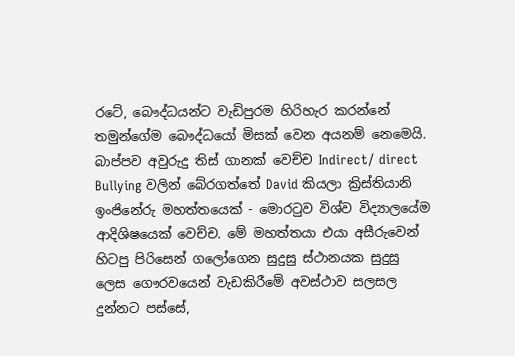රටේ, බෞද්ධයන්ට වැඩිපුරම හිරිහැර කරන්නේ තමුන්ගේම බෞද්ධයෝ මිසක් වෙන අයනම් නෙමෙයි. බාප්පව අවුරුදු තිස් ගානක් වෙච්ච Indirect/ direct Bullying වලින් බේරගත්තේ David කියලා ක්‍රිස්තියානි ඉංජිනේරු මහත්තයෙක් - මොරටුව විශ්ව විද්‍යාලයේම ආදිශිෂයෙක් වෙච්ච. මේ මහත්තයා එයා අසීරුවෙන් හිටපු පිරිසෙන් ගලෝගෙන සුදුසු ස්ථානයක සුදුසු ලෙස ගෞරවයෙන් වැඩකිරීමේ අවස්ථාව සලසල දුන්නට පස්සේ,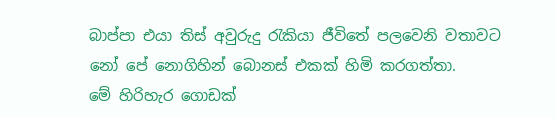බාප්පා එයා තිස් අවුරුදු රැකියා ජීවිතේ පලවෙනි වතාවට නෝ පේ නොගිහින් බොනස් එකක් හිමි කරගත්තා.
මේ හිරිහැර ගොඩක්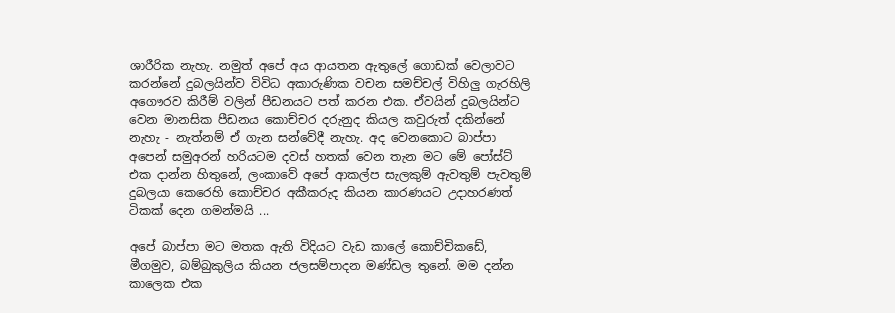ශාරීරික නැහැ. නමුත් අපේ අය ආයතන ඇතුලේ ගොඩක් වෙලාවට කරන්නේ දුබලයින්ව විවිධ අකාරුණික වචන සමච්චල් විහිලු ගැරහිලි අගෞරව කිරීම් වලින් පීඩනයට පත් කරන එක. ඒවයින් දුබලයින්ට වෙන මානසික පීඩනය කොච්චර දරුනුද කියල කවුරුත් දකින්නේ නැහැ - නැත්නම් ඒ ගැන සන්වේදී නැහැ. අද වෙනකොට බාප්පා අපෙන් සමුඅරන් හරියටම දවස් හතක් වෙන තැන මට මේ පෝස්ට් එක දාන්න හිතුනේ, ලංකාවේ අපේ ආකල්ප සැලකුම් ඇවතුම් පැවතුම් දුබලයා කෙරෙහි කොච්චර අකීකරුද කියන කාරණයට උදාහරණත් ටිකක් දෙන ගමන්මයි ...

අපේ බාප්පා මට මතක ඇති විදියට වැඩ කාලේ කොච්චිකඩේ, මීගමුව, බම්බුකුලිය කියන ජලසම්පාදන මණ්ඩල තුනේ. මම දන්න කාලෙක එක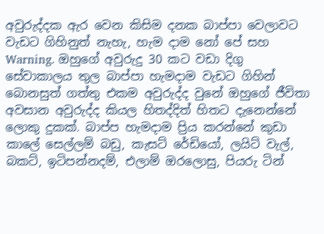අවුරුද්දක ඇර වෙන කිසිම දනක බාප්පා වෙලාවට වැඩට ගිහිනුත් නැහැ, හැම දාම නෝ පේ සහ Warning. ඔහුගේ අවුරුදු 30 කට වඩා දිගු සේවාකාලය තුල බාප්පා හැමදාම වැඩට ගිහින් බොනසුත් ගත්තු එකම අවුරුද්ද වුනේ ඔහුගේ ජීවිතා අවසාන අවුරුද්ද කියල හිතද්දිත් හිතට දැනෙන්නේ ලොකු දුකක්. බාප්ප හැමදාම ප්‍රිය කරන්නේ කුඩා කාලේ සෙල්ලම් බඩු, කැසට් රේඩියෝ, ලයිට් වැල්, බකට්, ඉටිපන්නදම්, එලාම් ඔරලොසු, පියරු ටින්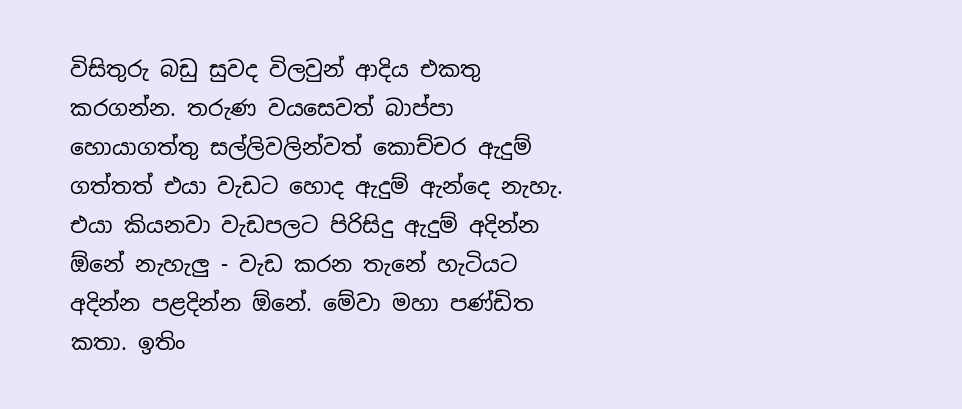විසිතුරු බඩු සුවද විලවුන් ආදිය එකතු කරගන්න. තරුණ වයසෙවත් බාප්පා හොයාගත්තු සල්ලිවලින්වත් කොච්චර ඇදුම් ගත්තත් එයා වැඩට හොද ඇදුම් ඇන්දෙ නැහැ. එයා කියනවා වැඩපලට පිරිසිදු ඇදුම් අදින්න ඕනේ නැහැලු - වැඩ කරන තැනේ හැටියට අදින්න පළදින්න ඕනේ. මේවා මහා පණ්ඩිත කතා. ඉතිං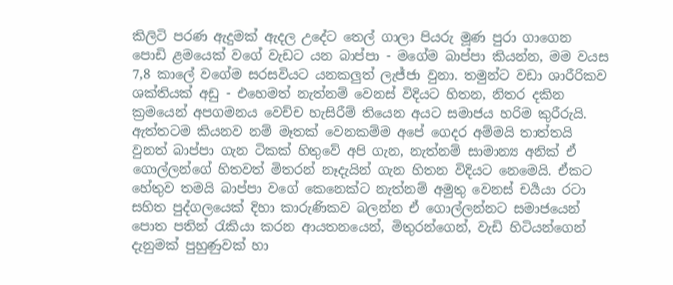කිලිටි පරණ ඇදුමක් ඇදල උදේට තෙල් ගාලා පියරු මූණ පුරා ගාගෙන පොඩි ළමයෙක් වගේ වැඩට යන බාප්පා - මගේම බාප්පා කියන්න, මම වයස 7,8 කාලේ වගේම සරසවියට යනකලුත් ලැජ්ජා වුනා. තමුන්ට වඩා ශාරීරිකව ශක්තියක් අඩු - එහෙමත් නැත්නම් වෙනස් විදියට හිතන, නිතර දකින ක්‍රමයෙන් අපගමනය වෙච්ච හැසිරීම් තියෙන අයට සමාජය හරිම කුරීරුයි. ඇත්තටම කියනව නම් මෑතක් වෙනකම්ම අපේ ගෙදර අම්මයි තාත්තයි වුනත් බාප්පා ගැන ටිකක් හිතුවේ අපි ගැන, නැත්නම් සාමාන්‍ය අනික් ඒ ගොල්ලන්ගේ හිතවත් මිතරන් නෑදැයින් ගැන හිතන විදියට නෙමෙයි. ඒකට හේතුව තමයි බාප්පා වගේ කෙනෙක්ට නැත්නම් අමුතු වෙනස් චර්‍යයා රටා සහිත පුද්ගලයෙක් දිහා කාරුණිකව බලන්න ඒ ගොල්ලන්නට සමාජයෙන් පොත පතින් රැකියා කරන ආයතනයෙන්, මිතුරන්ගෙන්, වැඩි හිටියන්ගෙන් දැනුමක් පුහුණුවක් හා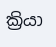ක්‍රියා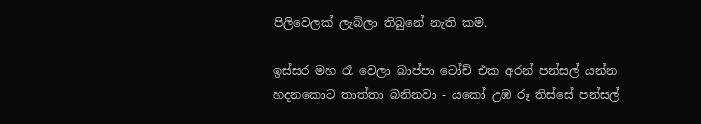පිලිවෙලක් ලැබිලා තිබුනේ නැති කම.

ඉස්සර මහ රෑ වෙලා බාප්පා ටෝච් එක අරන් පන්සල් යන්න හදනකොට තාත්තා බනිනවා - යකෝ උඹ රූ තිස්සේ පන්සල්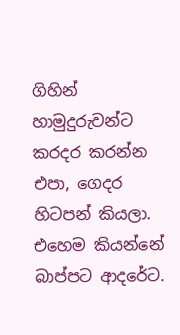ගිහින් හාමුදුරුවන්ට කරදර කරන්න එපා, ගෙදර හිටපන් කියලා. එහෙම කියන්නේ බාප්පට ආදරේට.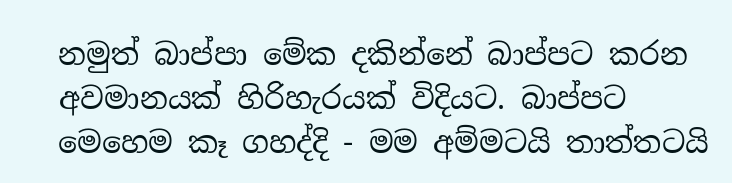නමුත් බාප්පා මේක දකින්නේ බාප්පට කරන අවමානයක් හිරිහැරයක් විදියට. බාප්පට මෙහෙම කෑ ගහද්දි - මම අම්මටයි තාත්තටයි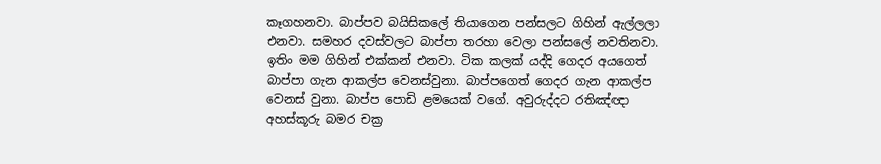කෑගහනවා. බාප්පව බයිසිකලේ තියාගෙන පන්සලට ගිහින් ඇල්ලලා එනවා. සමහර දවස්වලට බාප්පා තරහා වෙලා පන්සලේ නවතිනවා. ඉතිං මම ගිහින් එක්කන් එනවා. ටික කලක් යද්දි ගෙදර අයගෙත් බාප්පා ගැන ආකල්ප වෙනස්වුනා. බාප්පගෙත් ගෙදර ගැන ආකල්ප වෙනස් වුනා. බාප්ප පොඩි ළමයෙක් වගේ. අවුරුද්දට රතිඤ්ඥා අහස්කූරු බමර චක්‍ර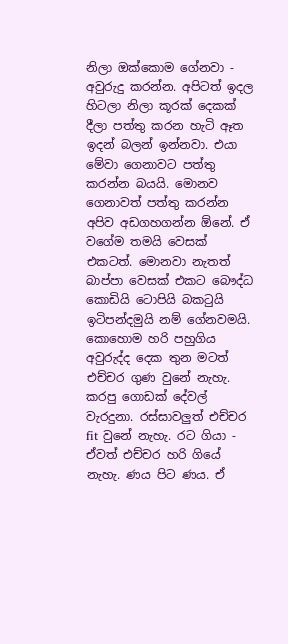නිලා ඔක්කොම ගේනවා - අවුරුදු කරන්න. අපිටත් ඉදල හිටලා නිලා කූරක් දෙකක් දීලා පත්තු කරන හැටි ඈත ඉදන් බලන් ඉන්නවා. එයා මේවා ගෙනාවට පත්තු කරන්න බයයි. මොනව ගෙනාවත් පත්තු කරන්න අපිව අඩගහගන්න ඕනේ. ඒ වගේම තමයි වෙසක් එකටත්. මොනවා නැතත් බාප්පා වෙසක් එකට බෞද්ධ කොඩියි ටොපියි බකටුයි ඉටිපන්දමුයි නම් ගේනවමයි.
කොහොම හරි පහුගිය අවුරුද්ද දෙක තුන මටත් එච්චර ගුණ වුනේ නැහැ. කරපු ගොඩක් දේවල් වැරදුනා. රස්සාවලුත් එච්චර fit වුනේ නැහැ. රට ගියා - ඒවත් එච්චර හරි ගියේ නැහැ. ණය පිට ණය. ඒ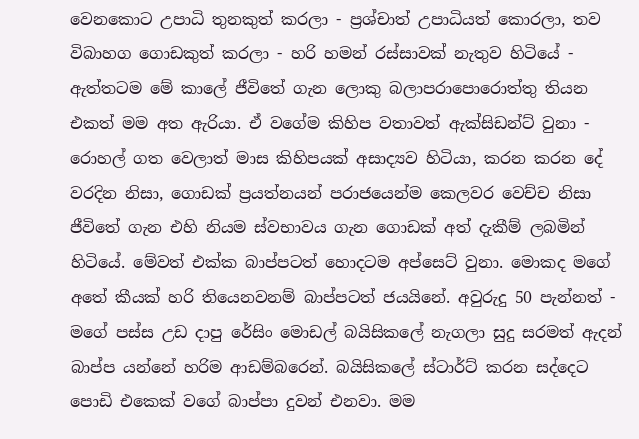වෙනකොට උපාධි තුනකුත් කරලා - ප්‍රශ්චාත් උපාධියත් කොරලා, තව විබාහග ගොඩකුත් කරලා - හරි හමන් රස්සාවක් නැතුව හිටියේ - ඇත්තටම මේ කාලේ ජීවිතේ ගැන ලොකු බලාපරාපොරොත්තු තියන එකත් මම අත ඇරියා. ඒ වගේම කිහිප වතාවත් ඇක්සිඩන්ට් වුනා - රොහල් ගත වෙලාත් මාස කිහිපයක් අසාද්‍යව හිටියා, කරන කරන දේ වරදින නිසා, ගොඩක් ප්‍රයත්නයන් පරාජයෙන්ම කෙලවර වෙච්ච නිසා ජීවිතේ ගැන එහි නියම ස්වභාවය ගැන ගොඩක් අත් දැකීම් ලබමින් හිටියේ. මේවත් එක්ක බාප්පටත් හොදටම අප්සෙට් වුනා. මොකද මගේ අතේ කීයක් හරි තියෙනවනම් බාප්පටත් ජයයිනේ. අවුරුදු 50 පැන්නත් - මගේ පස්ස උඩ දාපු රේසිං මොඩල් බයිසිකලේ නැගලා සුදු සරමත් ඇදන් බාප්ප යන්නේ හරිම ආඩම්බරෙන්. බයිසිකලේ ස්ටාර්ට් කරන සද්දෙට පොඩි එකෙක් වගේ බාප්පා දුවන් එනවා. මම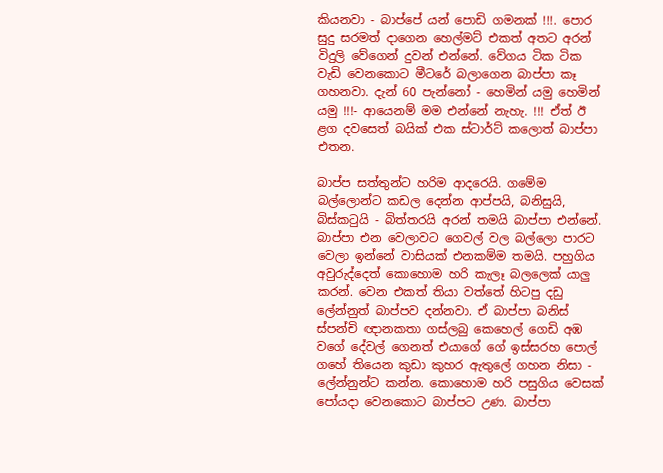කියනවා - බාප්පේ යන් පොඩි ගමනක් !!!. පොර සුදු සරමත් දාගෙන හෙල්මට් එකත් අතට අරන් විදුලි වේගෙන් දුවන් එන්නේ. වේගය ටික ටික වැඩි වෙනකොට මීටරේ බලාගෙන බාප්පා කෑ ගහනවා. දැන් 60 පැන්නෝ - හෙමින් යමු හෙමින් යමු !!!- ආයෙනම් මම එන්නේ නැහැ. !!! ඒත් ඊ ළග දවසෙත් බයික් එක ස්ටාර්ට් කලොත් බාප්පා එතන.

බාප්ප සත්තුන්ට හරිම ආදරෙයි. ගමේම බල්ලොන්ට කඩල දෙන්න ආප්පයි, බනිසුයි, බිස්කටුයි - බිත්තරයි අරන් තමයි බාප්පා එන්නේ. බාප්පා එන වෙලාවට ගෙවල් වල බල්ලො පාරට වෙලා ඉන්නේ වාසියක් එනකම්ම තමයි. පහුගිය අවුරුද්දෙත් කොහොම හරි කැලෑ බලලෙක් යාලු කරන්. වෙන එකත් තියා වත්තේ හිටපු දඩු ලේන්නුත් බාප්පව දන්නවා. ඒ බාප්පා බනිස් ස්පන්චි ඥානකතා ගස්ලබු කෙහෙල් ගෙඩි අඹ වගේ දේවල් ගෙනත් එයාගේ ගේ ඉස්සරහ පොල් ගහේ තියෙන කුඩා කුහර ඇතුලේ ගහන නිසා - ලේන්නුන්ට කන්න. කොහොම හරි පසුගිය වෙසක් පෝයදා වෙනකොට බාප්පට උණ. බාප්පා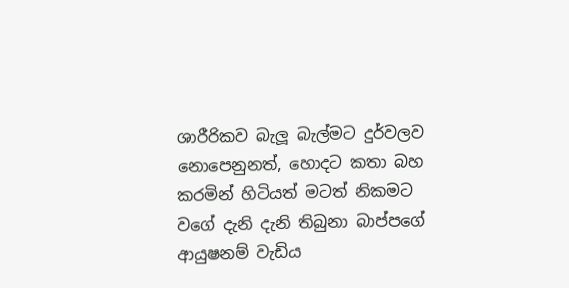ශාරීරිකව බැලූ බැල්මට දුර්වලව නොපෙනුනත්, හොදට කතා බහ කරමින් හිටියත් මටත් නිකමට වගේ දැනි දැනි තිබුනා බාප්පගේ ආයුෂනම් වැඩිය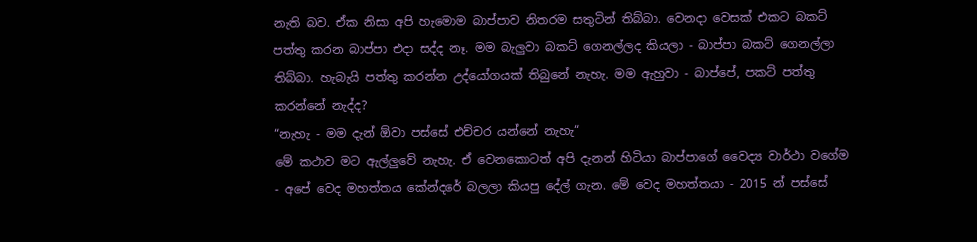නැති බව. ඒක නිසා අපි හැමොම බාප්පාව නිතරම සතුටින් තිබ්බා. වෙනදා වෙසක් එකට බකට් පත්තු කරන බාප්පා එදා සද්ද නෑ. මම බැලුවා බකට් ගෙනල්ලද කියලා - බාප්පා බකට් ගෙනල්ලා තිබ්බා. හැබැයි පත්තු කරන්න උද්යෝගයක් තිබුනේ නැහැ. මම ඇහුවා - බාප්පේ, පකට් පත්තු කරන්නේ නැද්ද?
“නැහැ - මම දැන් ඕවා පස්සේ එච්චර යන්නේ නැහැ“
මේ කථාව මට ඇල්ලුවේ නැහැ. ඒ වෙනකොටත් අපි දැනන් හිටියා බාප්පාගේ වෛද්‍ය වාර්ථා වගේම - අපේ වෙද මහත්තය කේන්දරේ බලලා කියපු දේල් ගැන. මේ වෙද මහත්තයා - 2015 න් පස්සේ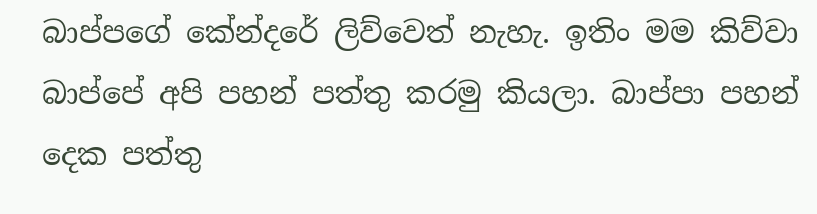බාප්පගේ කේන්දරේ ලිව්වෙත් නැහැ. ඉතිං මම කිව්වා බාප්පේ අපි පහන් පත්තු කරමු කියලා. බාප්පා පහන් දෙක පත්තු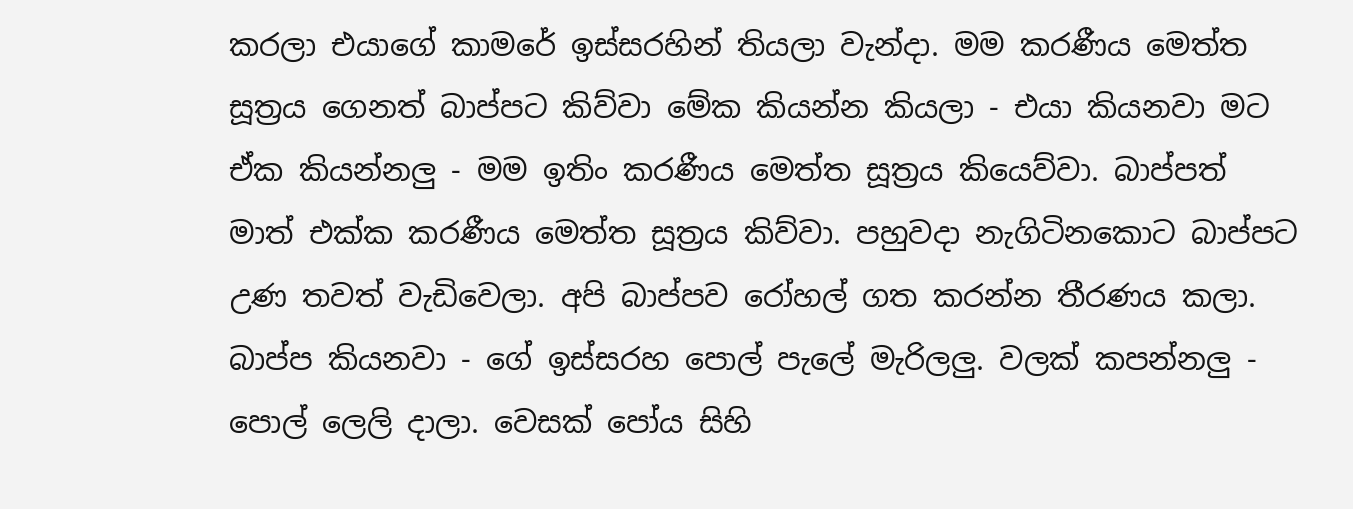කරලා එයාගේ කාමරේ ඉස්සරහින් තියලා වැන්දා. මම කරණීය මෙත්ත සූත්‍රය ගෙනත් බාප්පට කිව්වා මේක කියන්න කියලා - එයා කියනවා මට ඒක කියන්නලු - මම ඉතිං කරණීය මෙත්ත සූත්‍රය කියෙව්වා. බාප්පත් මාත් එක්ක කරණීය මෙත්ත සූත්‍රය කිව්වා. පහුවදා නැගිටිනකොට බාප්පට උණ තවත් වැඩිවෙලා. අපි බාප්පව රෝහල් ගත කරන්න තීරණය කලා. බාප්ප කියනවා - ගේ ඉස්සරහ පොල් පැලේ මැරිලලු. වලක් කපන්නලු - පොල් ලෙලි දාලා. වෙසක් පෝය සිහි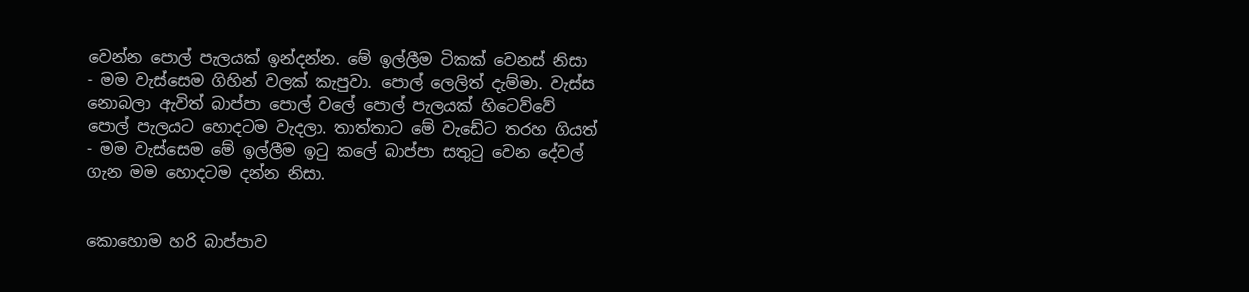වෙන්න පොල් පැලයක් ඉන්දන්න. මේ ඉල්ලීම ටිකක් වෙනස් නිසා - මම වැස්සෙම ගිහින් වලක් කැපුවා. පොල් ලෙලිත් දැම්මා. වැස්ස නොබලා ඇවිත් බාප්පා පොල් වලේ පොල් පැලයක් හිටෙව්වේ පොල් පැලයට හොදටම වැදලා. තාත්තාට මේ වැඩේට තරහ ගියත් - මම වැස්සෙම මේ ඉල්ලීම ඉටු කලේ බාප්පා සතුටු වෙන දේවල් ගැන මම හොදටම දන්න නිසා.


කොහොම හරි බාප්පාව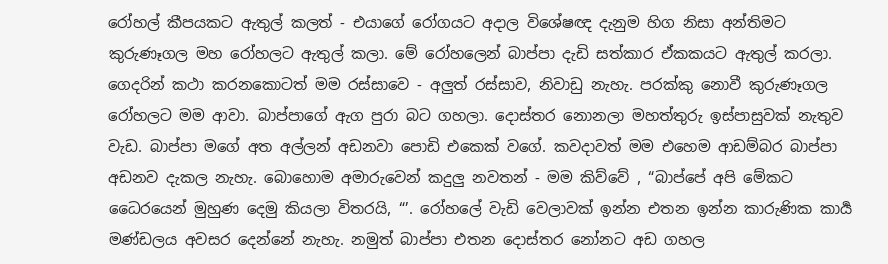රෝහල් කීපයකට ඇතුල් කලත් - එයාගේ රෝගයට අදාල විශේෂඥ දැනුම හිග නිසා අන්තිමට කුරුණෑගල මහ රෝහලට ඇතුල් කලා. මේ රෝහලෙන් බාප්පා දැඩි සත්කාර ඒකකයට ඇතුල් කරලා. ගෙදරින් කථා කරනකොටත් මම රස්සාවෙ - අලුත් රස්සාව, නිවාඩු නැහැ. පරක්කු නොවී කුරුණෑගල රෝහලට මම ආවා. බාප්පාගේ ඇග පුරා බට ගහලා. දොස්තර නොනලා මහත්තුරු ඉස්පාසුවක් නැතුව වැඩ. බාප්පා මගේ අත අල්ලන් අඩනවා පොඩි එකෙක් වගේ. කවදාවත් මම එහෙම ආඩම්බර බාප්පා අඩනව දැකල නැහැ. බොහොම අමාරුවෙන් කදුලු නවතන් - මම කිව්වේ , “බාප්පේ අපි මේකට ධෛරයෙන් මුහුණ දෙමු කියලා විතරයි, “’. රෝහලේ වැඩි වෙලාවක් ඉන්න එතන ඉන්න කාරුණික කාර්‍ය මණ්ඩලය අවසර දෙන්නේ නැහැ. නමුත් බාප්පා එතන දොස්තර නෝනට අඩ ගහල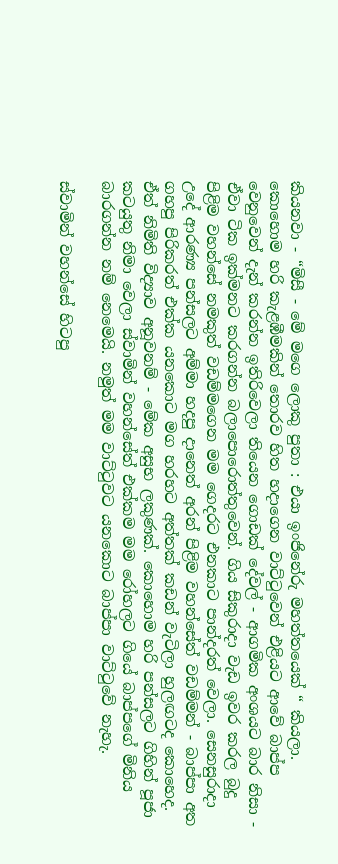කියනවා - “මිසී - මේ මගෙ ලොකු පුතා : එයා ඉංජිනේරු මහත්තයෙක් “ කියලා. කොහොම හරි කැළඹීමකින් තොරව හිත හදාගෙන වාට්ටුවෙන් එළියට ආවේ බාප්ප වෙනුවෙන් දැන් කරන්න ඉතිරිවෙලා තියෙන ගොඩක් දේවල් - ආගමික අංශයට බාර නිසා - ඒවා ටික ඉක්මනට කරගන්න බලාපොරොත්තුවෙන්. ගිය සිකුරාදා වැඩ ඉවර කරල බුදු පිළිම වහන්සේ නමකුත් වඩම්මගෙන මම ගෙදරට එනකාට පාන්දරත් වෙලා. සෙනසුරාදා උදේ ආරණ්‍ය පන්සලට අම්මා හදපු දානෙත් අරන් පිළිම වහන්සේත් වඩම්මන් - බාප්පා අත ගහපු පිරිකරත් එක්ක යනකොට මග හරහට අත්තක් කඩන් වැටිලා හුලඟටද කොහෙද. ඒත් නිමිති විද්‍යාව අනූවනම් - මේක අසුභ ලකුණක්. කොහොම හරි පන්සලට ගිහින් පූජා කටයුතු නිමා වෙලා ස්වාමින් වහන්සේත් එක්කම මම රෝහලට ගියේ බාප්පගේ මිනිය බාරගන්න නම් නෙමෙයි. නමුත් මම වාට්ටුවට යනකොට බාප්පා වාට්ටුවේ නැහැ.

ස්වාමින් වහන්සේ හිටපු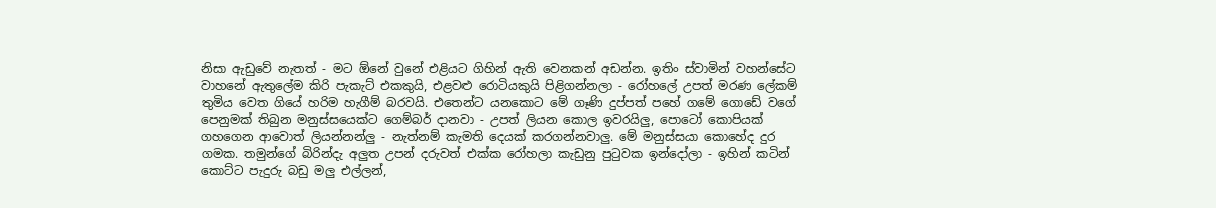නිසා ඇඩුවේ නැතත් - මට ඕනේ වුනේ එළියට ගිහින් ඇති වෙනකන් අඩන්න. ඉතිං ස්වාමින් වහන්සේට වාහනේ ඇතුලේම කිරි පැකැට් එකකුයි, එළවළු රොටියකුයි පිළිගන්නලා - රෝහලේ උපත් මරණ ලේකම් තුමිය වෙත ගියේ හරිම හැගීම් බරවයි. එතෙන්ට යනකොට මේ ගෑණි දුප්පත් පහේ ගමේ ගොඩේ වගේ පෙනුමක් තිබුන මනුස්සයෙක්ට ගෙම්බර් දානවා - උපත් ලියන කොල ඉවරයිලු, පොටෝ කොපියක් ගහගෙන ආවොත් ලියන්නන්ලු - නැත්නම් කැමති දෙයක් කරගන්නවාලු. මේ මනුස්සයා කොහේද දුර ගමක. තමුන්ගේ බිරින්දැ අලුත උපන් දරුවත් එක්ක රෝහලා කැඩුනු පුටුවක ඉන්දෝලා - ඉහින් කටින් කොට්ට පැදුරු බඩු මලු එල්ලන්,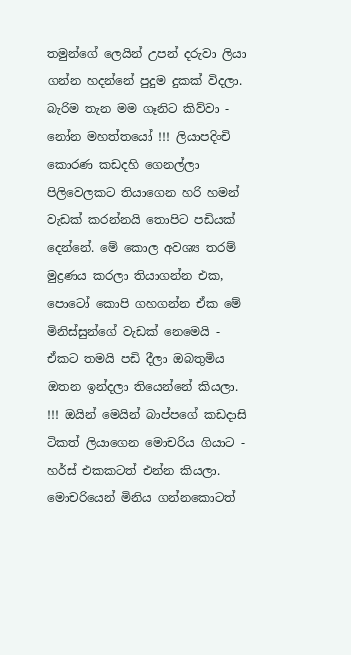තමුන්ගේ ලෙයින් උපන් දරුවා ලියා ගන්න හදන්නේ පුදුම දුකක් විදලා. බැරිම තැන මම ගෑනිට කිව්වා - නෝන මහත්තයෝ !!! ලියාපදිංචි කොරණ කඩදහි ගෙනල්ලා පිලිවෙලකට තියාගෙන හරි හමන් වැඩක් කරන්නයි තොපිට පඩියක් දෙන්නේ. මේ කොල අවශ්‍ය තරම් මුද්‍රණය කරලා තියාගන්න එක, පොටෝ කොපි ගහගන්න ඒක මේ මිනිස්සුන්ගේ වැඩක් නෙමෙයි - ඒකට තමයි පඩි දීලා ඔබතුමිය ඔතන ඉන්දලා තියෙන්නේ කියලා. !!! ඔයින් මෙයින් බාප්පගේ කඩදාසි ටිකත් ලියාගෙන මොචරිය ගියාට - හර්ස් එකකටත් එන්න කියලා. මොචරියෙන් මිනිය ගන්නකොටත්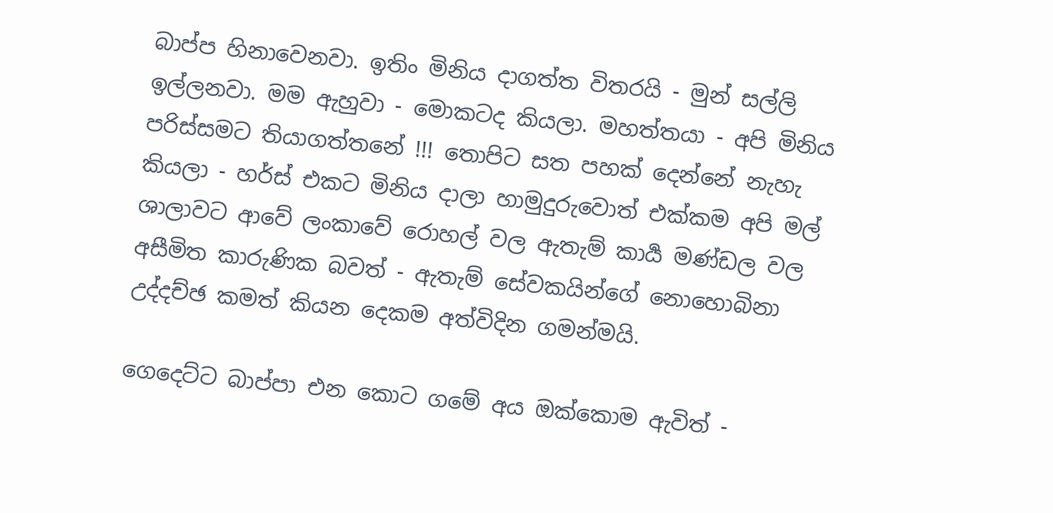බාප්ප හිනාවෙනවා. ඉතිං මිනිය දාගත්ත විතරයි - මුන් සල්ලි ඉල්ලනවා. මම ඇහුවා - මොකටද කියලා. මහත්තයා - අපි මිනිය පරිස්සමට තියාගත්තනේ !!! තොපිට සත පහක් දෙන්නේ නැහැ කියලා - හර්ස් එකට මිනිය දාලා හාමුදුරුවොත් එක්කම අපි මල් ශාලාවට ආවේ ලංකාවේ රොහල් වල ඇතැම් කාර්‍ය මණ්ඩල වල අසීමිත කාරුණික බවත් - ඇතැම් සේවකයින්ගේ නොහොබිනා උද්දච්ඡ කමත් කියන දෙකම අත්විදින ගමන්මයි.

ගෙදෙට්ට බාප්පා එන කොට ගමේ අය ඔක්කොම ඇවිත් -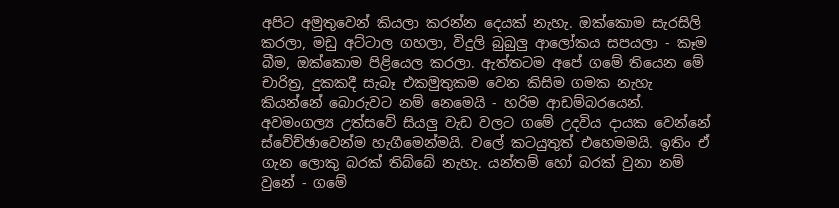අපිට අමුතුවෙන් කියලා කරන්න දෙයක් නැහැ. ඔක්කොම සැරසිලි කරලා, මඩු අට්ටාල ගහලා, විදුලි බුබුලු ආලෝකය සපයලා - කෑම බීම, ඔක්කොම පිළියෙල කරලා. ඇත්තටම අපේ ගමේ තියෙන මේ චාරිත්‍ර, දුකකදී සැබෑ එකමුතුකම වෙන කිසිම ගමක නැහැ කියන්නේ බොරුවට නම් නෙමෙයි - හරිම ආඩම්බරයෙන්. අවමංගල්‍ය උත්සවේ සියලු වැඩ වලට ගමේ උදවිය දායක වෙන්නේ ස්වේච්ඡාවෙන්ම හැගීමෙන්මයි. වලේ කටයුතුත් එහෙමමයි. ඉතිං ඒ ගැන ලොකු බරක් තිබ්බේ නැහැ. යන්තම් හෝ බරක් වුනා නම් වුනේ - ගමේ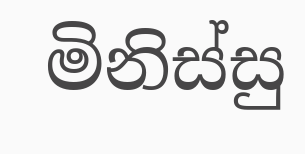මිනිස්සු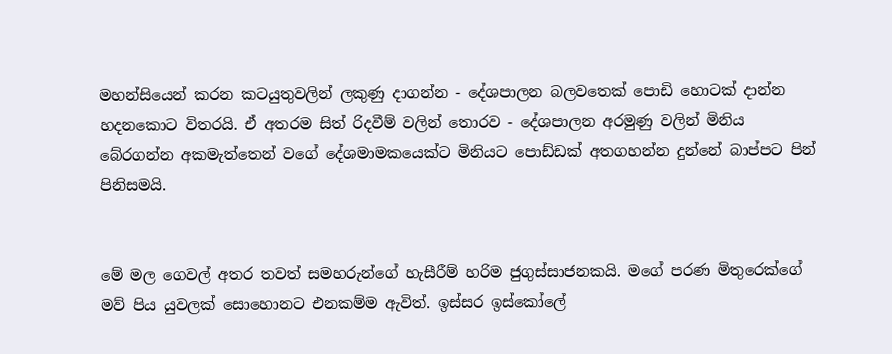මහන්සියෙන් කරන කටයුතුවලින් ලකුණු දාගන්න - දේශපාලන බලවතෙක් පොඩි හොටක් දාන්න හදනකොට විතරයි. ඒ අතරම සිත් රිදවීම් වලින් තොරව - දේශපාලන අරමුණු වලින් මිනිය බේරගන්න අකමැත්තෙන් වගේ දේශමාමකයෙක්ට මිනියට පොඩ්ඩක් අතගහන්න දුන්නේ බාප්පට පින් පිනිසමයි.


මේ මල ගෙවල් අතර තවත් සමහරුන්ගේ හැසීරීම් හරිම ජුගුස්සාජනකයි. මගේ පරණ මිතුරෙක්ගේ මව් පිය යුවලක් සොහොනට එනකම්ම ඇවිත්. ඉස්සර ඉස්කෝලේ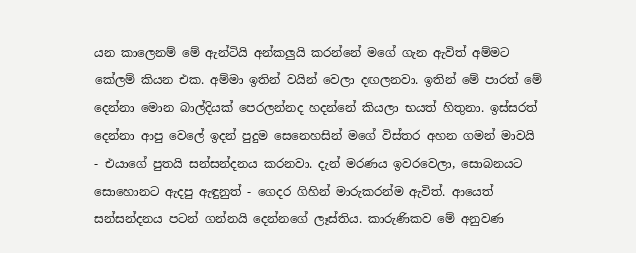යන කාලෙනම් මේ ඇන්ටියි අන්කලුයි කරන්නේ මගේ ගැන ඇවිත් අම්මට කේලම් කියන එක. අම්මා ඉතින් වයින් වෙලා දඟලනවා. ඉතින් මේ පාරත් මේ දෙන්නා මොන බාල්දියක් පෙරලන්නද හදන්නේ කියලා භයත් හිතුනා. ඉස්සරත් දෙන්නා ආපු වෙලේ ඉදන් පුදුම සෙනෙහසින් මගේ විස්තර අහන ගමන් මාවයි - එයාගේ පුතයි සන්සන්දනය කරනවා. දැන් මරණය ඉවරවෙලා, සොබනයට සොහොනට ඇදපු ඇඳුනුත් - ගෙදර ගිහින් මාරුකරන්ම ඇවිත්. ආයෙත් සන්සන්දනය පටන් ගන්නයි දෙන්නගේ ලෑස්තිය. කාරුණිකව මේ අනුවණ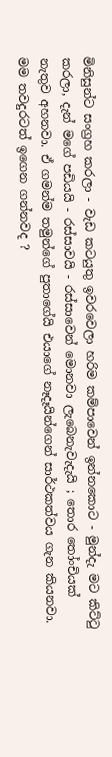මිනිසුන්ට සංග්‍රහ කරලා - වැඩ කටයුතු ඉවරවෙලා හරිම කම්පාවෙන් ඉන්නකොට - මුන්දැ මට කිට්ටු කරලා, දැන් මගේ පඩියයි - රස්සාවයි - රස්සාවෙන් මොනවා ලැබෙනැවැදැයි ; තොර තෝංචියක් නැතුව අහනවා. ඒ ගමන්ම තමුන්ගේ පුතාගේයි එයාගේ නෑදෑයින්ගෙන් සාර්ථකත්වය ගැන කියනවා. මම තවදුරටත් ඉගෙන ගන්නවද ?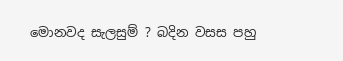මොනවද සැලසුම් ? බදින වසස පහු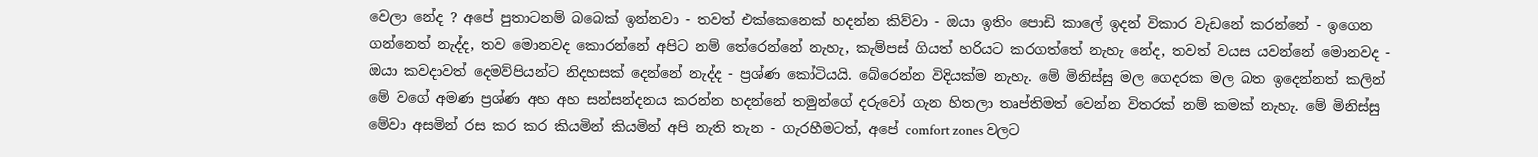වෙලා නේද ? අපේ පුතාටනම් බබෙක් ඉන්නවා - තවත් එක්කෙනෙක් හදන්න කිව්වා - ඔයා ඉතිං පොඩි කාලේ ඉදන් විකාර වැඩනේ කරන්නේ - ඉගෙන ගන්නෙත් නැද්ද, තව මොනවද කොරන්නේ අපිට නම් තේරෙන්නේ නැහැ, කැම්පස් ගියත් හරියට කරගත්තේ නැහැ නේද, තවත් වයස යවන්නේ මොනවද - ඔයා කවදාවත් දෙමව්පියන්ට නිදහසක් දෙන්නේ නැද්ද - ප්‍රශ්ණ කෝටියයි. බේරෙන්න විදියක්ම නැහැ. මේ මිනිස්සු මල ගෙදරක මල බත ඉදෙන්නත් කලින් මේ වගේ අමණ ප්‍රශ්ණ අහ අහ සන්සන්දනය කරන්න හදන්නේ තමුන්ගේ දරුවෝ ගැන හිතලා තෘප්තිමත් වෙන්න විතරක් නම් කමක් නැහැ. මේ මිනිස්සු මේවා අසමින් රස කර කර කියමින් කියමින් අපි නැති තැන - ගැරහීමටත්, අපේ comfort zones වලට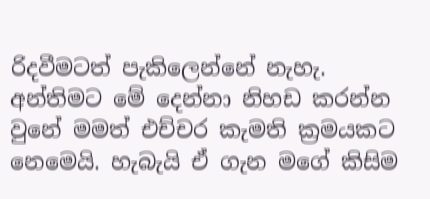රිදවීමටත් පැකිලෙන්නේ නැහැ. අන්තිමට මේ දෙන්නා නිහඩ කරන්න වුනේ මමත් එච්චර කැමති ක්‍රමයකට නෙමෙයි. හැබැයි ඒ ගැන මගේ කිසිම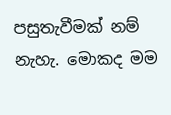පසුතැවීමක් නම් නැහැ. මොකද මම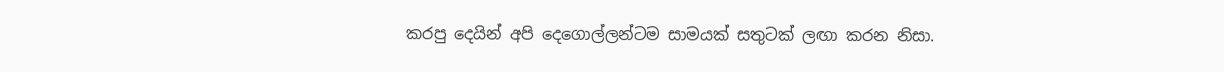කරපු දෙයින් අපි දෙගොල්ලන්ටම සාමයක් සතුටක් ලඟා කරන නිසා.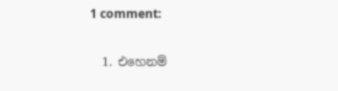1 comment:

  1. එහෙනම්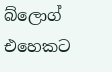බ්ලොග් එහෙකට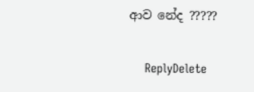ආව නේද ?????

    ReplyDelete